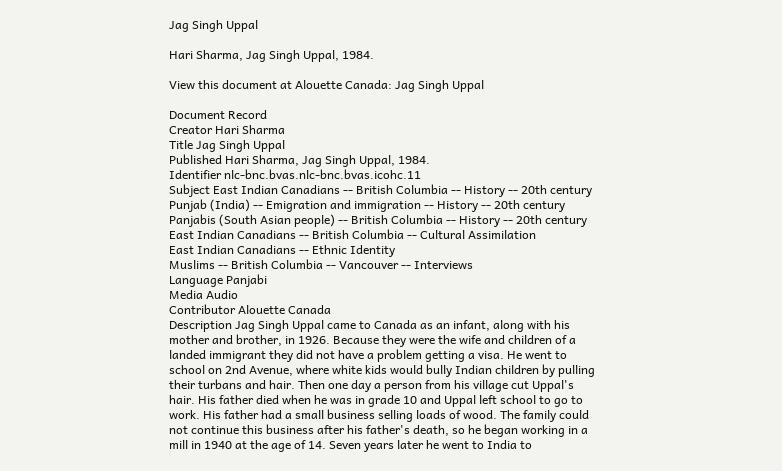Jag Singh Uppal

Hari Sharma, Jag Singh Uppal, 1984.

View this document at Alouette Canada: Jag Singh Uppal

Document Record
Creator Hari Sharma
Title Jag Singh Uppal
Published Hari Sharma, Jag Singh Uppal, 1984.
Identifier nlc-bnc.bvas.nlc-bnc.bvas.icohc.11
Subject East Indian Canadians -- British Columbia -- History -- 20th century
Punjab (India) -- Emigration and immigration -- History -- 20th century
Panjabis (South Asian people) -- British Columbia -- History -- 20th century
East Indian Canadians -- British Columbia -- Cultural Assimilation
East Indian Canadians -- Ethnic Identity
Muslims -- British Columbia -- Vancouver -- Interviews
Language Panjabi
Media Audio
Contributor Alouette Canada
Description Jag Singh Uppal came to Canada as an infant, along with his mother and brother, in 1926. Because they were the wife and children of a landed immigrant they did not have a problem getting a visa. He went to school on 2nd Avenue, where white kids would bully Indian children by pulling their turbans and hair. Then one day a person from his village cut Uppal's hair. His father died when he was in grade 10 and Uppal left school to go to work. His father had a small business selling loads of wood. The family could not continue this business after his father's death, so he began working in a mill in 1940 at the age of 14. Seven years later he went to India to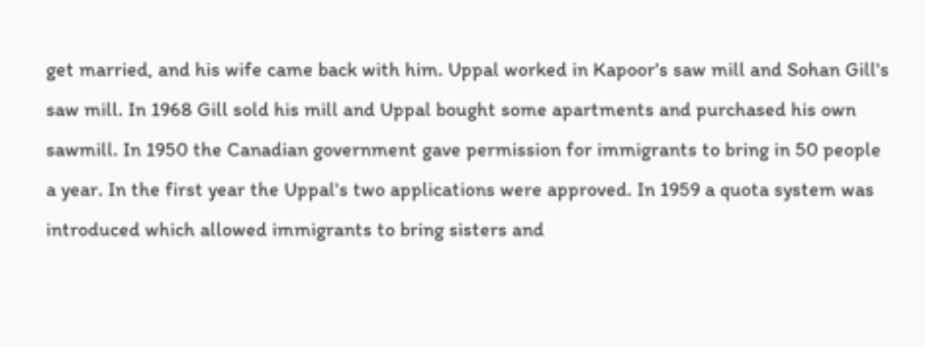get married, and his wife came back with him. Uppal worked in Kapoor's saw mill and Sohan Gill's saw mill. In 1968 Gill sold his mill and Uppal bought some apartments and purchased his own sawmill. In 1950 the Canadian government gave permission for immigrants to bring in 50 people a year. In the first year the Uppal's two applications were approved. In 1959 a quota system was introduced which allowed immigrants to bring sisters and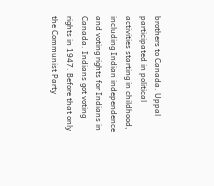brothers to Canada. Uppal participated in political activities starting in childhood, including Indian independence and voting rights for Indians in Canada. Indians got voting rights in 1947. Before that only the Communist Party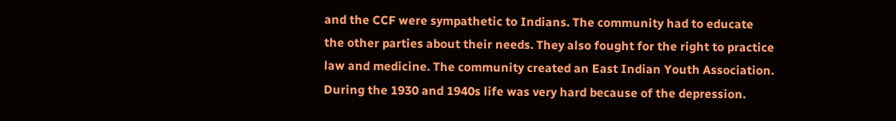and the CCF were sympathetic to Indians. The community had to educate the other parties about their needs. They also fought for the right to practice law and medicine. The community created an East Indian Youth Association. During the 1930 and 1940s life was very hard because of the depression.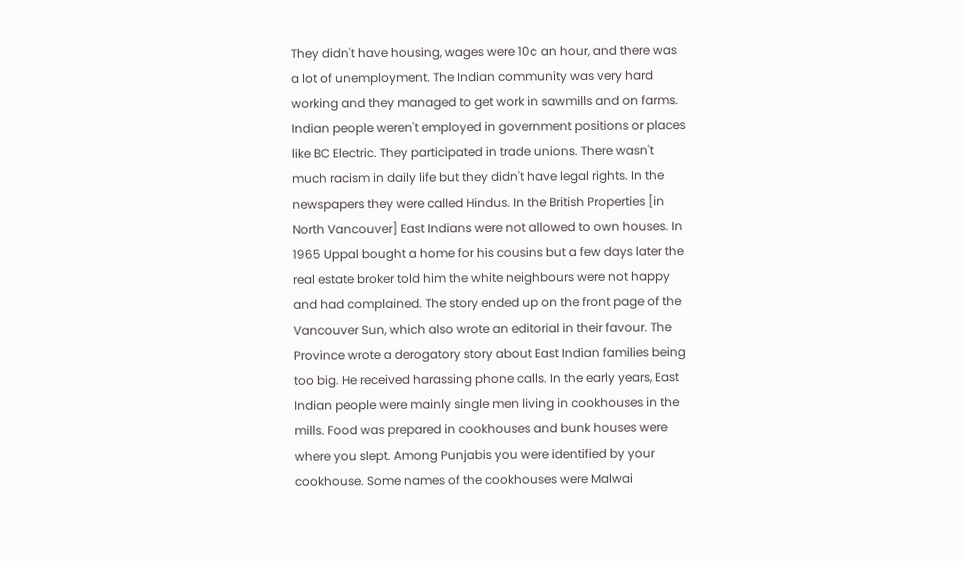They didn't have housing, wages were 10¢ an hour, and there was a lot of unemployment. The Indian community was very hard working and they managed to get work in sawmills and on farms. Indian people weren't employed in government positions or places like BC Electric. They participated in trade unions. There wasn't much racism in daily life but they didn't have legal rights. In the newspapers they were called Hindus. In the British Properties [in North Vancouver] East Indians were not allowed to own houses. In 1965 Uppal bought a home for his cousins but a few days later the real estate broker told him the white neighbours were not happy and had complained. The story ended up on the front page of the Vancouver Sun, which also wrote an editorial in their favour. The Province wrote a derogatory story about East Indian families being too big. He received harassing phone calls. In the early years, East Indian people were mainly single men living in cookhouses in the mills. Food was prepared in cookhouses and bunk houses were where you slept. Among Punjabis you were identified by your cookhouse. Some names of the cookhouses were Malwai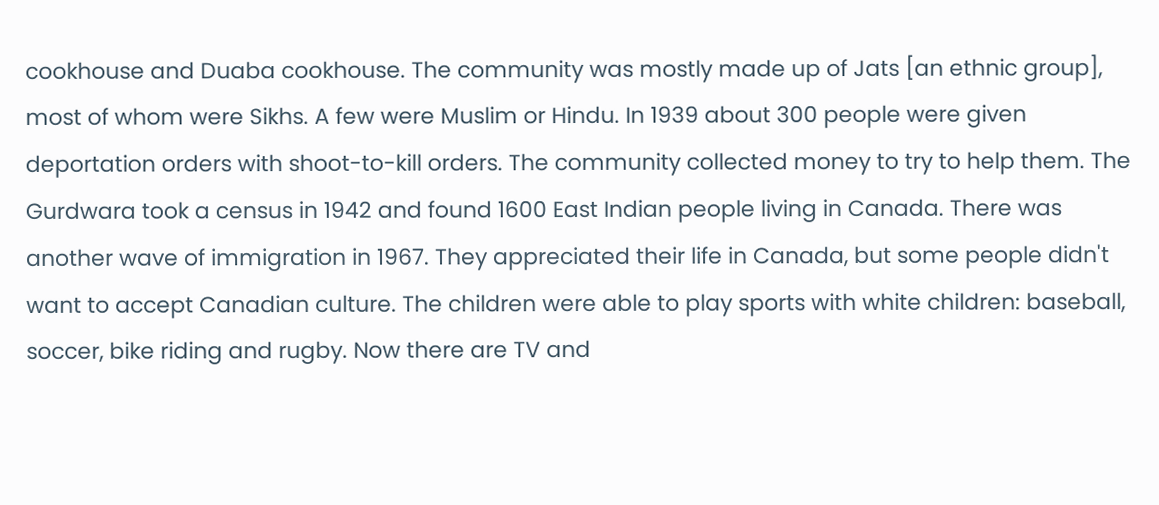cookhouse and Duaba cookhouse. The community was mostly made up of Jats [an ethnic group], most of whom were Sikhs. A few were Muslim or Hindu. In 1939 about 300 people were given deportation orders with shoot-to-kill orders. The community collected money to try to help them. The Gurdwara took a census in 1942 and found 1600 East Indian people living in Canada. There was another wave of immigration in 1967. They appreciated their life in Canada, but some people didn't want to accept Canadian culture. The children were able to play sports with white children: baseball, soccer, bike riding and rugby. Now there are TV and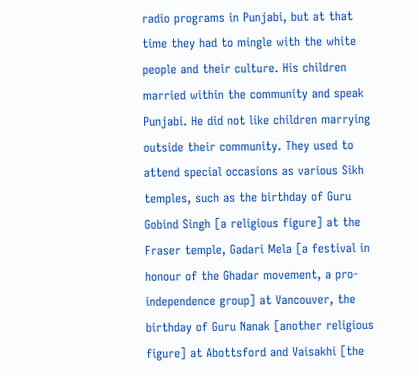radio programs in Punjabi, but at that time they had to mingle with the white people and their culture. His children married within the community and speak Punjabi. He did not like children marrying outside their community. They used to attend special occasions as various Sikh temples, such as the birthday of Guru Gobind Singh [a religious figure] at the Fraser temple, Gadari Mela [a festival in honour of the Ghadar movement, a pro-independence group] at Vancouver, the birthday of Guru Nanak [another religious figure] at Abottsford and Vaisakhi [the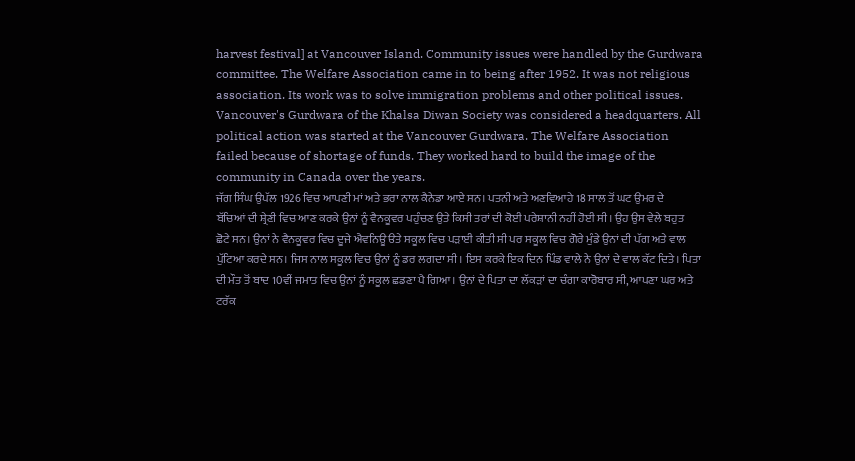harvest festival] at Vancouver Island. Community issues were handled by the Gurdwara committee. The Welfare Association came in to being after 1952. It was not religious association. Its work was to solve immigration problems and other political issues. Vancouver's Gurdwara of the Khalsa Diwan Society was considered a headquarters. All political action was started at the Vancouver Gurdwara. The Welfare Association failed because of shortage of funds. They worked hard to build the image of the community in Canada over the years.
ਜੱਗ ਸਿੰਘ ਉਪੱਲ 1926 ਵਿਚ ਆਪਣੀ ਮਾਂ ਅਤੇ ਭਰਾ ਨਾਲ ਕੈਨੇਡਾ ਆਏ ਸਨ। ਪਤਨੀ ਅਤੇ ਅਣਵਿਆਹੇ 18 ਸਾਲ ਤੋਂ ਘਟ ਉਮਰ ਦੇ ਬੱਚਿਆਂ ਦੀ ਸ਼੍ਰੇਣੀ ਵਿਚ ਆਣ ਕਰਕੇ ਉਨਾਂ ਨੂੰ ਵੈਨਕੂਵਰ ਪਹੁੰਚਣ ਉਤੇ ਕਿਸੀ ਤਰਾਂ ਦੀ ਕੋਈ ਪਰੇਸ਼ਾਨੀ ਨਹੀਂ ਹੋਈ ਸੀ। ਉਹ ਉਸ ਵੇਲੇ ਬਹੁਤ ਛੋਟੇ ਸਨ। ਉਨਾਂ ਨੇ ਵੈਨਕੂਵਰ ਵਿਚ ਦੂਜੇ ਐਵਨਿਊ ੳਤੇ ਸਕੂਲ ਵਿਚ ਪੜਾਈ ਕੀਤੀ ਸੀ ਪਰ ਸਕੂਲ ਵਿਚ ਗੋਰੇ ਮੁੰਡੇ ਉਨਾਂ ਦੀ ਪੱਗ ਅਤੇ ਵਾਲ ਪੁੱਟਿਆ ਕਰਦੇ ਸਨ। ਜਿਸ ਨਾਲ ਸਕੂਲ ਵਿਚ ਉਨਾਂ ਨੂੰ ਡਰ ਲਗਦਾ ਸੀ। ਇਸ ਕਰਕੇ ਇਕ ਦਿਨ ਪਿੰਡ ਵਾਲੇ ਨੇ ਉਨਾਂ ਦੇ ਵਾਲ ਕੱਟ ਦਿਤੇ। ਪਿਤਾ ਦੀ ਮੌਤ ਤੋਂ ਬਾਦ 10ਵੀਂ ਜਮਾਤ ਵਿਚ ਉਨਾਂ ਨੂੰ ਸਕੂਲ ਛਡਣਾ ਪੈ ਗਿਆ। ਉਨਾਂ ਦੇ ਪਿਤਾ ਦਾ ਲੱਕੜਾਂ ਦਾ ਚੰਗਾ ਕਾਰੋਬਾਰ ਸੀ, ਆਪਣਾ ਘਰ ਅਤੇ ਟਰੱਕ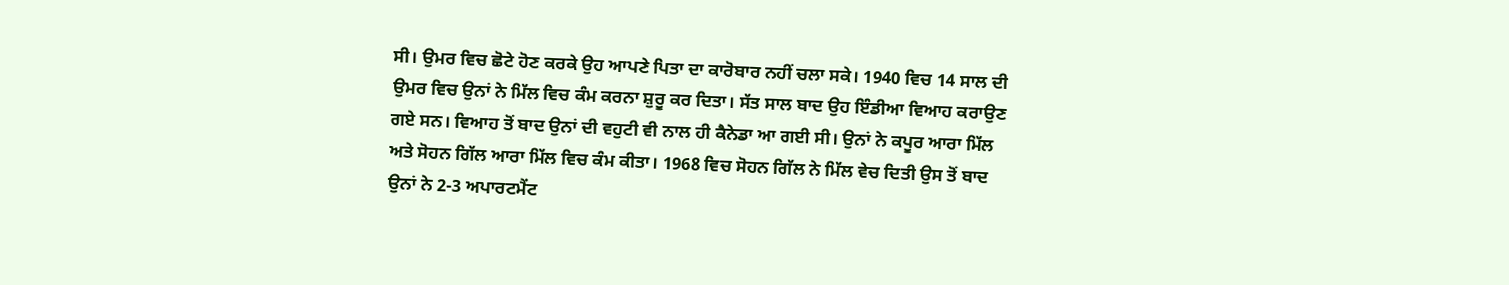ਸੀ। ਉਮਰ ਵਿਚ ਛੋਟੇ ਹੋਣ ਕਰਕੇ ਉਹ ਆਪਣੇ ਪਿਤਾ ਦਾ ਕਾਰੋਬਾਰ ਨਹੀਂ ਚਲਾ ਸਕੇ। 1940 ਵਿਚ 14 ਸਾਲ ਦੀ ਉਮਰ ਵਿਚ ਉਨਾਂ ਨੇ ਮਿੱਲ ਵਿਚ ਕੰਮ ਕਰਨਾ ਸ਼ੁਰੂ ਕਰ ਦਿਤਾ। ਸੱਤ ਸਾਲ ਬਾਦ ਉਹ ਇੰਡੀਆ ਵਿਆਹ ਕਰਾਉਣ ਗਏ ਸਨ। ਵਿਆਹ ਤੋਂ ਬਾਦ ਉਨਾਂ ਦੀ ਵਹੁਟੀ ਵੀ ਨਾਲ ਹੀ ਕੈਨੇਡਾ ਆ ਗਈ ਸੀ। ਉਨਾਂ ਨੇ ਕਪੂਰ ਆਰਾ ਮਿੱਲ ਅਤੇ ਸੋਹਨ ਗਿੱਲ ਆਰਾ ਮਿੱਲ ਵਿਚ ਕੰਮ ਕੀਤਾ। 1968 ਵਿਚ ਸੋਹਨ ਗਿੱਲ ਨੇ ਮਿੱਲ ਵੇਚ ਦਿਤੀ ਉਸ ਤੋਂ ਬਾਦ ਉਨਾਂ ਨੇ 2-3 ਅਪਾਰਟਮੈਂਟ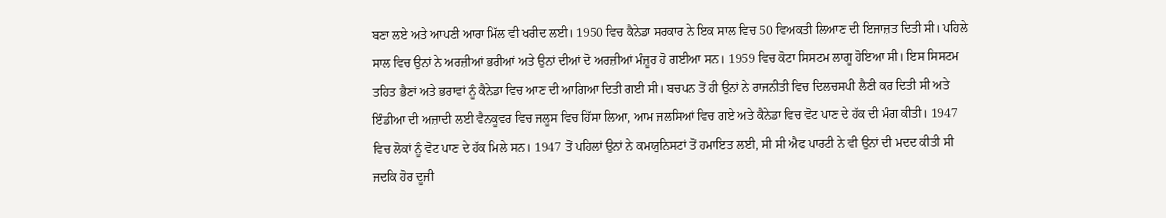ਬਣਾ ਲਏ ਅਤੇ ਆਪਣੀ ਆਰਾ ਮਿੱਲ ਵੀ ਖਰੀਦ ਲਈ। 1950 ਵਿਚ ਕੈਨੇਡਾ ਸਰਕਾਰ ਨੇ ਇਕ ਸਾਲ ਵਿਚ 50 ਵਿਅਕਤੀ ਲਿਆਣ ਦੀ ਇਜਾਜ਼ਤ ਦਿਤੀ ਸੀ। ਪਹਿਲੇ ਸਾਲ ਵਿਚ ਉਨਾਂ ਨੇ ਅਰਜ਼ੀਆਂ ਭਰੀਆਂ ਅਤੇ ਉਨਾਂ ਦੀਆਂ ਦੋ ਅਰਜ਼ੀਆਂ ਮੰਜ਼ੂਰ ਹੋ ਗਈਆ ਸਨ। 1959 ਵਿਚ ਕੋਟਾ ਸਿਸਟਮ ਲਾਗੂ ਹੋਇਆ ਸੀ। ਇਸ ਸਿਸਟਮ ਤਹਿਤ ਭੈਣਾਂ ਅਤੇ ਭਰਾਵਾਂ ਨੂੰ ਕੈਨੇਡਾ ਵਿਚ ਆਣ ਦੀ ਆਗਿਆ ਦਿਤੀ ਗਈ ਸੀ। ਬਚਪਨ ਤੋਂ ਹੀ ਉਨਾਂ ਨੇ ਰਾਜਨੀਤੀ ਵਿਚ ਦਿਲਚਸਪੀ ਲੈਣੀ ਕਰ ਦਿਤੀ ਸੀ ਅਤੇ ਇੰਡੀਆ ਦੀ ਅਜ਼ਾਦੀ ਲਈ ਵੈਨਕੂਵਰ ਵਿਚ ਜਲੂਸ ਵਿਚ ਹਿੱਸਾ ਲਿਆ, ਆਮ ਜਲਸਿਆਂ ਵਿਚ ਗਏ ਅਤੇ ਕੈਨੇਡਾ ਵਿਚ ਵੋਟ ਪਾਣ ਦੇ ਹੱਕ ਦੀ ਮੰਗ ਕੀਤੀ। 1947 ਵਿਚ ਲੋਕਾਂ ਨੂੰ ਵੋਟ ਪਾਣ ਦੇ ਹੱਕ ਮਿਲੇ ਸਨ। 1947 ਤੋਂ ਪਹਿਲਾਂ ਉਨਾਂ ਨੇ ਕਮਯੁਨਿਸਟਾਂ ਤੋਂ ਹਮਾਇਤ ਲਈ, ਸੀ ਸੀ ਐਫ ਪਾਰਟੀ ਨੇ ਵੀ ਉਨਾਂ ਦੀ ਮਦਦ ਕੀਤੀ ਸੀ ਜਦਕਿ ਹੋਰ ਦੂਜੀ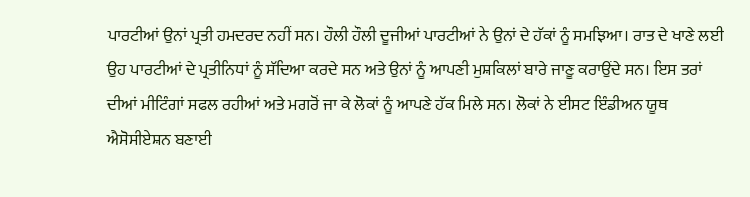ਪਾਰਟੀਆਂ ਉਨਾਂ ਪ੍ਰਤੀ ਹਮਦਰਦ ਨਹੀਂ ਸਨ। ਹੌਲੀ ਹੌਲੀ ਦੂਜੀਆਂ ਪਾਰਟੀਆਂ ਨੇ ਉਨਾਂ ਦੇ ਹੱਕਾਂ ਨੂੰ ਸਮਝਿਆ। ਰਾਤ ਦੇ ਖਾਣੇ ਲਈ ਉਹ ਪਾਰਟੀਆਂ ਦੇ ਪ੍ਰਤੀਨਿਧਾਂ ਨੂੰ ਸੱਦਿਆ ਕਰਦੇ ਸਨ ਅਤੇ ਉਨਾਂ ਨੂੰ ਆਪਣੀ ਮੁਸ਼ਕਿਲਾਂ ਬਾਰੇ ਜਾਣੂ ਕਰਾਉਂਦੇ ਸਨ। ਇਸ ਤਰਾਂ ਦੀਆਂ ਮੀਟਿੰਗਾਂ ਸਫਲ ਰਹੀਆਂ ਅਤੇ ਮਗਰੋਂ ਜਾ ਕੇ ਲੋਕਾਂ ਨੂੰ ਆਪਣੇ ਹੱਕ ਮਿਲੇ ਸਨ। ਲੋਕਾਂ ਨੇ ਈਸਟ ਇੰਡੀਅਨ ਯੂਥ ਐਸੋਸੀਏਸ਼ਨ ਬਣਾਈ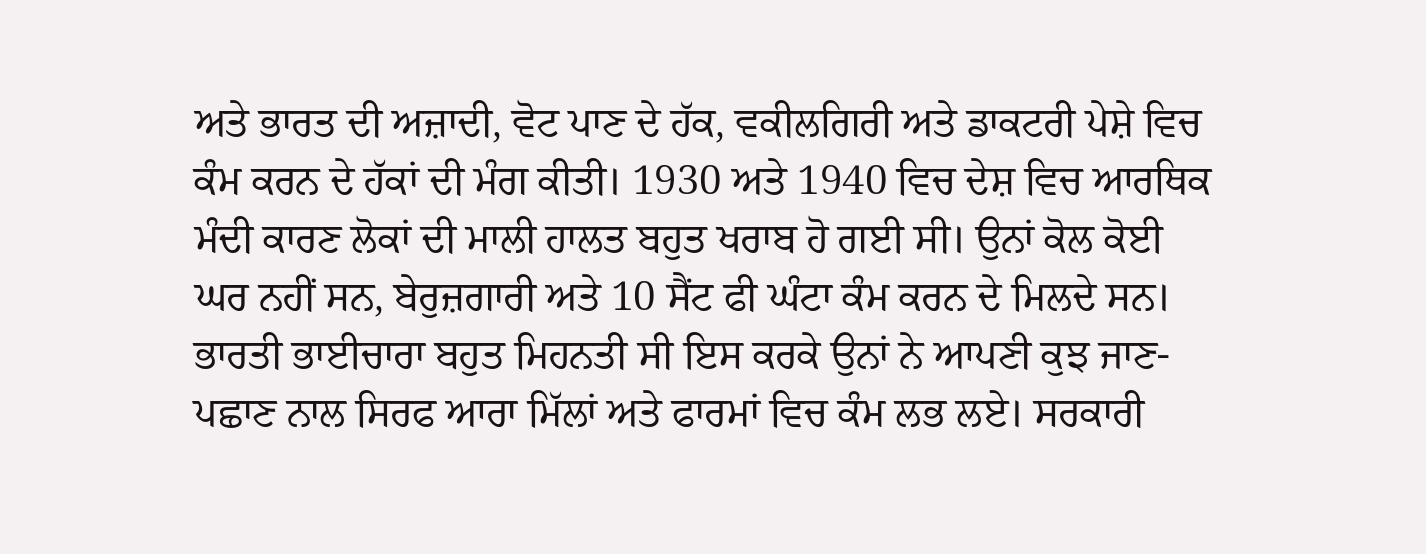ਅਤੇ ਭਾਰਤ ਦੀ ਅਜ਼ਾਦੀ, ਵੋਟ ਪਾਣ ਦੇ ਹੱਕ, ਵਕੀਲਗਿਰੀ ਅਤੇ ਡਾਕਟਰੀ ਪੇਸ਼ੇ ਵਿਚ ਕੰਮ ਕਰਨ ਦੇ ਹੱਕਾਂ ਦੀ ਮੰਗ ਕੀਤੀ। 1930 ਅਤੇ 1940 ਵਿਚ ਦੇਸ਼ ਵਿਚ ਆਰਥਿਕ ਮੰਦੀ ਕਾਰਣ ਲੋਕਾਂ ਦੀ ਮਾਲੀ ਹਾਲਤ ਬਹੁਤ ਖਰਾਬ ਹੋ ਗਈ ਸੀ। ਉਨਾਂ ਕੋਲ ਕੋਈ ਘਰ ਨਹੀਂ ਸਨ, ਬੇਰੁਜ਼ਗਾਰੀ ਅਤੇ 10 ਸੈਂਟ ਫੀ ਘੰਟਾ ਕੰਮ ਕਰਨ ਦੇ ਮਿਲਦੇ ਸਨ। ਭਾਰਤੀ ਭਾਈਚਾਰਾ ਬਹੁਤ ਮਿਹਨਤੀ ਸੀ ਇਸ ਕਰਕੇ ਉਨਾਂ ਨੇ ਆਪਣੀ ਕੁਝ ਜਾਣ-ਪਛਾਣ ਨਾਲ ਸਿਰਫ ਆਰਾ ਮਿੱਲਾਂ ਅਤੇ ਫਾਰਮਾਂ ਵਿਚ ਕੰਮ ਲਭ ਲਏ। ਸਰਕਾਰੀ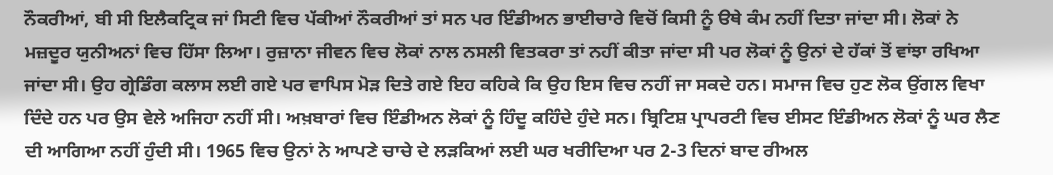ਨੌਕਰੀਆਂ, ਬੀ ਸੀ ਇਲੈਕਟ੍ਰਿਕ ਜਾਂ ਸਿਟੀ ਵਿਚ ਪੱਕੀਆਂ ਨੌਕਰੀਆਂ ਤਾਂ ਸਨ ਪਰ ਇੰਡੀਅਨ ਭਾਈਚਾਰੇ ਵਿਚੋਂ ਕਿਸੀ ਨੂੰ ੳਥੇ ਕੰਮ ਨਹੀਂ ਦਿਤਾ ਜਾਂਦਾ ਸੀ। ਲੋਕਾਂ ਨੇ ਮਜ਼ਦੂਰ ਯੁਨੀਅਨਾਂ ਵਿਚ ਹਿੱਸਾ ਲਿਆ। ਰੁਜ਼ਾਨਾ ਜੀਵਨ ਵਿਚ ਲੋਕਾਂ ਨਾਲ ਨਸਲੀ ਵਿਤਕਰਾ ਤਾਂ ਨਹੀਂ ਕੀਤਾ ਜਾਂਦਾ ਸੀ ਪਰ ਲੋਕਾਂ ਨੂੰ ਉਨਾਂ ਦੇ ਹੱਕਾਂ ਤੋਂ ਵਾਂਝਾ ਰਖਿਆ ਜਾਂਦਾ ਸੀ। ਉਹ ਗ੍ਰੇਡਿੰਗ ਕਲਾਸ ਲਈ ਗਏ ਪਰ ਵਾਪਿਸ ਮੋੜ ਦਿਤੇ ਗਏ ਇਹ ਕਹਿਕੇ ਕਿ ਉਹ ਇਸ ਵਿਚ ਨਹੀਂ ਜਾ ਸਕਦੇ ਹਨ। ਸਮਾਜ ਵਿਚ ਹੁਣ ਲੋਕ ਉਂਗਲ ਵਿਖਾ ਦਿੰਦੇ ਹਨ ਪਰ ਉਸ ਵੇਲੇ ਅਜਿਹਾ ਨਹੀਂ ਸੀ। ਅਖ਼ਬਾਰਾਂ ਵਿਚ ਇੰਡੀਅਨ ਲੋਕਾਂ ਨੂੰ ਹਿੰਦੂ ਕਹਿੰਦੇ ਹੁੰਦੇ ਸਨ। ਬ੍ਰਿਟਿਸ਼ ਪ੍ਰਾਪਰਟੀ ਵਿਚ ਈਸਟ ਇੰਡੀਅਨ ਲੋਕਾਂ ਨੂੰ ਘਰ ਲੈਣ ਦੀ ਆਗਿਆ ਨਹੀਂ ਹੁੰਦੀ ਸੀ। 1965 ਵਿਚ ਉਨਾਂ ਨੇ ਆਪਣੇ ਚਾਚੇ ਦੇ ਲੜਕਿਆਂ ਲਈ ਘਰ ਖਰੀਦਿਆ ਪਰ 2-3 ਦਿਨਾਂ ਬਾਦ ਰੀਅਲ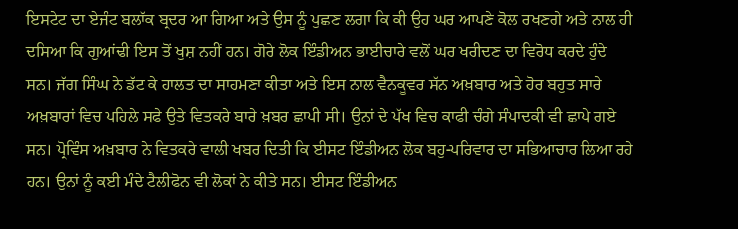ਇਸਟੇਟ ਦਾ ਏਜੰਟ ਬਲਾੱਕ ਬ੍ਰਦਰ ਆ ਗਿਆ ਅਤੇ ਉਸ ਨੂੰ ਪੁਛਣ ਲਗਾ ਕਿ ਕੀ ਉਹ ਘਰ ਆਪਣੇ ਕੋਲ ਰਖਣਗੇ ਅਤੇ ਨਾਲ ਹੀ ਦਸਿਆ ਕਿ ਗੁਆਂਢੀ ਇਸ ਤੋਂ ਖੁਸ਼ ਨਹੀਂ ਹਨ। ਗੋਰੇ ਲੋਕ ਇੰਡੀਅਨ ਭਾਈਚਾਰੇ ਵਲੋਂ ਘਰ ਖਰੀਦਣ ਦਾ ਵਿਰੋਧ ਕਰਦੇ ਹੁੰਦੇ ਸਨ। ਜੱਗ ਸਿੰਘ ਨੇ ਡੱਟ ਕੇ ਹਾਲਤ ਦਾ ਸਾਹਮਣਾ ਕੀਤਾ ਅਤੇ ਇਸ ਨਾਲ ਵੈਨਕੂਵਰ ਸੱਨ ਅਖ਼ਬਾਰ ਅਤੇ ਹੋਰ ਬਹੁਤ ਸਾਰੇ ਅਖ਼ਬਾਰਾਂ ਵਿਚ ਪਹਿਲੇ ਸਫੇ ਉਤੇ ਵਿਤਕਰੇ ਬਾਰੇ ਖ਼ਬਰ ਛਾਪੀ ਸੀ। ਉਨਾਂ ਦੇ ਪੱਖ ਵਿਚ ਕਾਫੀ ਚੰਗੇ ਸੰਪਾਦਕੀ ਵੀ ਛਾਪੇ ਗਏ ਸਨ। ਪ੍ਰੋਵਿੰਸ ਅਖ਼ਬਾਰ ਨੇ ਵਿਤਕਰੇ ਵਾਲੀ ਖਬਰ ਦਿਤੀ ਕਿ ਈਸਟ ਇੰਡੀਅਨ ਲੋਕ ਬਹੁ-ਪਰਿਵਾਰ ਦਾ ਸਭਿਆਚਾਰ ਲਿਆ ਰਹੇ ਹਨ। ਉਨਾਂ ਨੂੰ ਕਈ ਮੰਦੇ ਟੈਲੀਫੋਨ ਵੀ ਲੋਕਾਂ ਨੇ ਕੀਤੇ ਸਨ। ਈਸਟ ਇੰਡੀਅਨ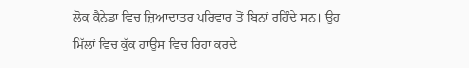ਲੋਕ ਕੈਨੇਡਾ ਵਿਚ ਜ਼ਿਆਦਾਤਰ ਪਰਿਵਾਰ ਤੋਂ ਬਿਨਾਂ ਰਹਿੰਦੇ ਸਨ। ਉਹ ਮਿੱਲਾਂ ਵਿਚ ਕੁੱਕ ਹਾਉਸ ਵਿਚ ਰਿਹਾ ਕਰਦੇ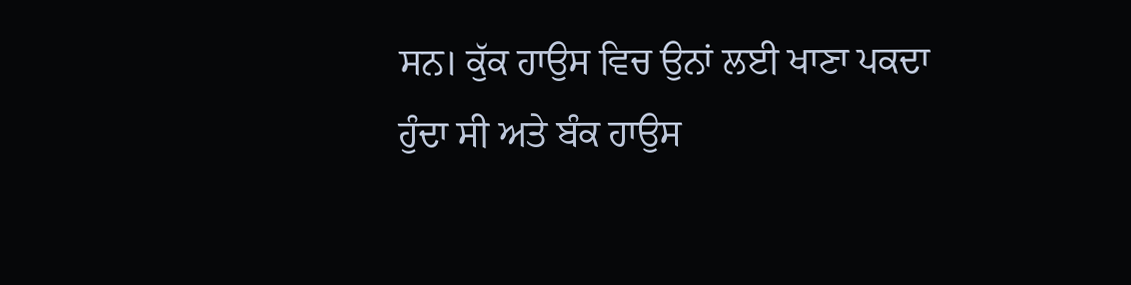ਸਨ। ਕੁੱਕ ਹਾਉਸ ਵਿਚ ਉਨਾਂ ਲਈ ਖਾਣਾ ਪਕਦਾ ਹੁੰਦਾ ਸੀ ਅਤੇ ਬੰਕ ਹਾਉਸ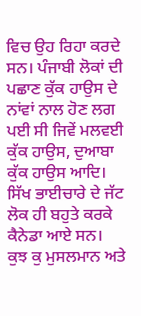ਵਿਚ ਉਹ ਰਿਹਾ ਕਰਦੇ ਸਨ। ਪੰਜਾਬੀ ਲੋਕਾਂ ਦੀ ਪਛਾਣ ਕੁੱਕ ਹਾਉਸ ਦੇ ਨਾਂਵਾਂ ਨਾਲ ਹੋਣ ਲਗ ਪਈ ਸੀ ਜਿਵੇਂ ਮਲਵਈ ਕੁੱਕ ਹਾਉਸ, ਦੁਆਬਾ ਕੁੱਕ ਹਾਉਸ ਆਦਿ। ਸਿੱਖ ਭਾਈਚਾਰੇ ਦੇ ਜੱਟ ਲੋਕ ਹੀ ਬਹੁਤੇ ਕਰਕੇ ਕੈਨੇਡਾ ਆਏ ਸਨ। ਕੁਝ ਕੁ ਮੁਸਲਮਾਨ ਅਤੇ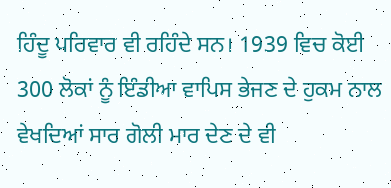ਹਿੰਦੂ ਪਰਿਵਾਰ ਵੀ ਰਹਿੰਦੇ ਸਨ। 1939 ਵਿਚ ਕੋਈ 300 ਲੋਕਾਂ ਨੂੰ ਇੰਡੀਆ ਵਾਪਿਸ ਭੇਜਣ ਦੇ ਹੁਕਮ ਨਾਲ ਵੇਖਦਿਆਂ ਸਾਰ ਗੋਲੀ ਮਾਰ ਦੇਣ ਦੇ ਵੀ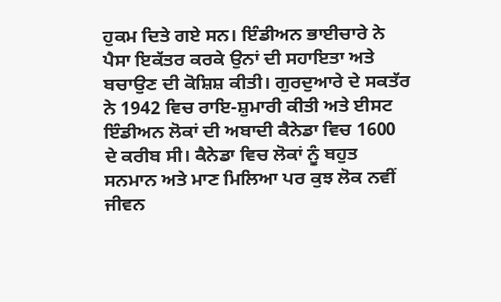ਹੁਕਮ ਦਿਤੇ ਗਏ ਸਨ। ਇੰਡੀਅਨ ਭਾਈਚਾਰੇ ਨੇ ਪੈਸਾ ਇਕੱਤਰ ਕਰਕੇ ਉਨਾਂ ਦੀ ਸਹਾਇਤਾ ਅਤੇ ਬਚਾਉਣ ਦੀ ਕੋਸ਼ਿਸ਼ ਕੀਤੀ। ਗੁਰਦੁਆਰੇ ਦੇ ਸਕਤੱਰ ਨੇ 1942 ਵਿਚ ਰਾਇ-ਸ਼ੁਮਾਰੀ ਕੀਤੀ ਅਤੇ ਈਸਟ ਇੰਡੀਅਨ ਲੋਕਾਂ ਦੀ ਅਬਾਦੀ ਕੈਨੇਡਾ ਵਿਚ 1600 ਦੇ ਕਰੀਬ ਸੀ। ਕੈਨੇਡਾ ਵਿਚ ਲੋਕਾਂ ਨੂੰ ਬਹੁਤ ਸਨਮਾਨ ਅਤੇ ਮਾਣ ਮਿਲਿਆ ਪਰ ਕੁਝ ਲੋਕ ਨਵੀਂ ਜੀਵਨ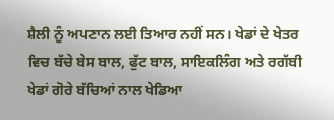ਸ਼ੈਲੀ ਨੂੰ ਅਪਣਾਨ ਲਈ ਤਿਆਰ ਨਹੀਂ ਸਨ। ਖੇਡਾਂ ਦੇ ਖੇਤਰ ਵਿਚ ਬੱਚੇ ਬੇਸ ਬਾਲ, ਫੁੱਟ ਬਾਲ, ਸਾਇਕਲਿੰਗ ਅਤੇ ਰਗੱਬੀ ਖੇਡਾਂ ਗੋਰੇ ਬੱਚਿਆਂ ਨਾਲ ਖੇਡਿਆ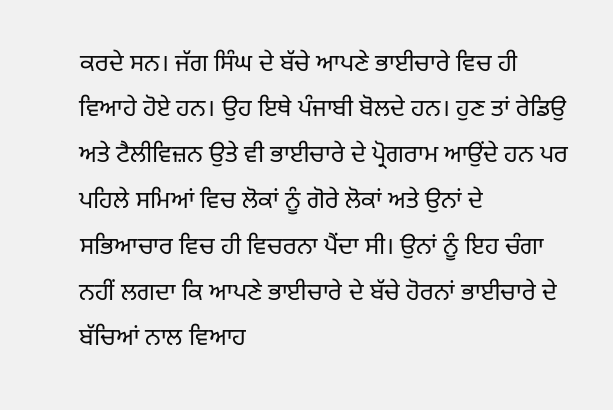ਕਰਦੇ ਸਨ। ਜੱਗ ਸਿੰਘ ਦੇ ਬੱਚੇ ਆਪਣੇ ਭਾਈਚਾਰੇ ਵਿਚ ਹੀ ਵਿਆਹੇ ਹੋਏ ਹਨ। ਉਹ ਇਥੇ ਪੰਜਾਬੀ ਬੋਲਦੇ ਹਨ। ਹੁਣ ਤਾਂ ਰੇਡਿਉ ਅਤੇ ਟੈਲੀਵਿਜ਼ਨ ਉਤੇ ਵੀ ਭਾਈਚਾਰੇ ਦੇ ਪ੍ਰੋਗਰਾਮ ਆਉਂਦੇ ਹਨ ਪਰ ਪਹਿਲੇ ਸਮਿਆਂ ਵਿਚ ਲੋਕਾਂ ਨੂੰ ਗੋਰੇ ਲੋਕਾਂ ਅਤੇ ਉਨਾਂ ਦੇ ਸਭਿਆਚਾਰ ਵਿਚ ਹੀ ਵਿਚਰਨਾ ਪੈਂਦਾ ਸੀ। ਉਨਾਂ ਨੂੰ ਇਹ ਚੰਗਾ ਨਹੀਂ ਲਗਦਾ ਕਿ ਆਪਣੇ ਭਾਈਚਾਰੇ ਦੇ ਬੱਚੇ ਹੋਰਨਾਂ ਭਾਈਚਾਰੇ ਦੇ ਬੱਚਿਆਂ ਨਾਲ ਵਿਆਹ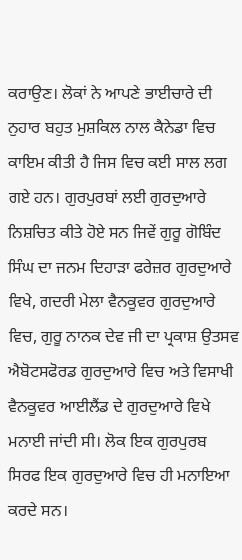ਕਰਾਉਣ। ਲੋਕਾਂ ਨੇ ਆਪਣੇ ਭਾਈਚਾਰੇ ਦੀ ਨੁਹਾਰ ਬਹੁਤ ਮੁਸ਼ਕਿਲ ਨਾਲ ਕੈਨੇਡਾ ਵਿਚ ਕਾਇਮ ਕੀਤੀ ਹੈ ਜਿਸ ਵਿਚ ਕਈ ਸਾਲ ਲਗ ਗਏ ਹਨ। ਗੁਰਪੁਰਬਾਂ ਲਈ ਗੁਰਦੁਆਰੇ ਨਿਸ਼ਚਿਤ ਕੀਤੇ ਹੋਏ ਸਨ ਜਿਵੇਂ ਗੁਰੂ ਗੋਬਿੰਦ ਸਿੰਘ ਦਾ ਜਨਮ ਦਿਹਾੜਾ ਫਰੇਜ਼ਰ ਗੁਰਦੁਆਰੇ ਵਿਖੇ, ਗਦਰੀ ਮੇਲਾ ਵੈਨਕੂਵਰ ਗੁਰਦੁਆਰੇ ਵਿਚ, ਗੁਰੂ ਨਾਨਕ ਦੇਵ ਜੀ ਦਾ ਪ੍ਰਕਾਸ਼ ਉਤਸਵ ਐਬੋਟਸਫੋਰਡ ਗੁਰਦੁਆਰੇ ਵਿਚ ਅਤੇ ਵਿਸਾਖੀ ਵੈਨਕੂਵਰ ਆਈਲੈਂਡ ਦੇ ਗੁਰਦੁਆਰੇ ਵਿਖੇ ਮਨਾਈ ਜਾਂਦੀ ਸੀ। ਲੋਕ ਇਕ ਗੁਰਪੁਰਬ ਸਿਰਫ ਇਕ ਗੁਰਦੁਆਰੇ ਵਿਚ ਹੀ ਮਨਾਇਆ ਕਰਦੇ ਸਨ।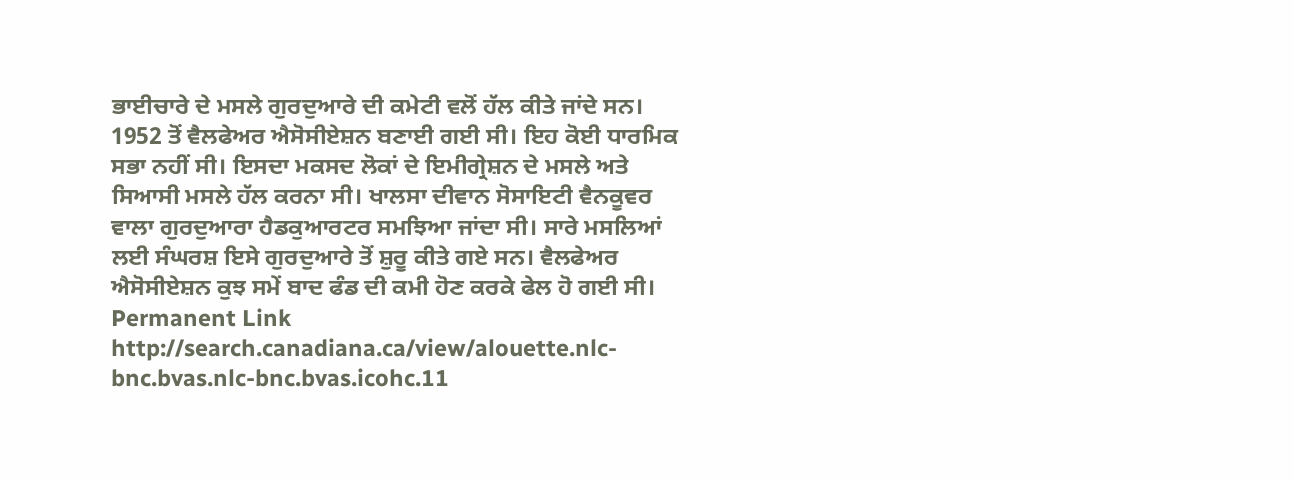ਭਾਈਚਾਰੇ ਦੇ ਮਸਲੇ ਗੁਰਦੁਆਰੇ ਦੀ ਕਮੇਟੀ ਵਲੋਂ ਹੱਲ ਕੀਤੇ ਜਾਂਦੇ ਸਨ। 1952 ਤੋਂ ਵੈਲਫੇਅਰ ਐਸੋਸੀਏਸ਼ਨ ਬਣਾਈ ਗਈ ਸੀ। ਇਹ ਕੋਈ ਧਾਰਮਿਕ ਸਭਾ ਨਹੀਂ ਸੀ। ਇਸਦਾ ਮਕਸਦ ਲੋਕਾਂ ਦੇ ਇਮੀਗ੍ਰੇਸ਼ਨ ਦੇ ਮਸਲੇ ਅਤੇ ਸਿਆਸੀ ਮਸਲੇ ਹੱਲ ਕਰਨਾ ਸੀ। ਖਾਲਸਾ ਦੀਵਾਨ ਸੋਸਾਇਟੀ ਵੈਨਕੂਵਰ ਵਾਲਾ ਗੁਰਦੁਆਰਾ ਹੈਡਕੁਆਰਟਰ ਸਮਝਿਆ ਜਾਂਦਾ ਸੀ। ਸਾਰੇ ਮਸਲਿਆਂ ਲਈ ਸੰਘਰਸ਼ ਇਸੇ ਗੁਰਦੁਆਰੇ ਤੋਂ ਸ਼ੁਰੂ ਕੀਤੇ ਗਏ ਸਨ। ਵੈਲਫੇਅਰ ਐਸੋਸੀਏਸ਼ਨ ਕੁਝ ਸਮੇਂ ਬਾਦ ਫੰਡ ਦੀ ਕਮੀ ਹੋਣ ਕਰਕੇ ਫੇਲ ਹੋ ਗਈ ਸੀ।
Permanent Link http://search.canadiana.ca/view/alouette.nlc-bnc.bvas.nlc-bnc.bvas.icohc.11